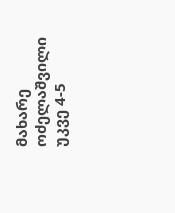მახარე ოძელაშვილი უკვე 4-5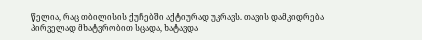წელია, რაც თბილისის ქუჩებში აქტიურად უკრავს. თავის დამკიდრება პირველად მხატვრობით სცადა, ხატავდა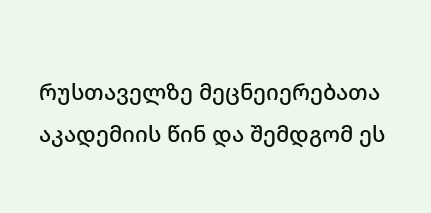რუსთაველზე მეცნეიერებათა აკადემიის წინ და შემდგომ ეს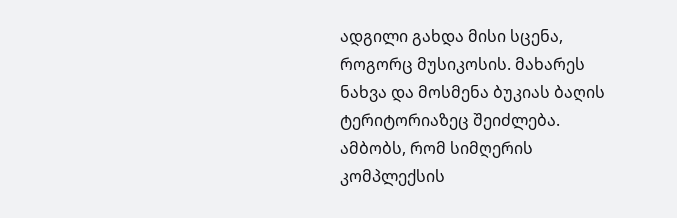ადგილი გახდა მისი სცენა, როგორც მუსიკოსის. მახარეს ნახვა და მოსმენა ბუკიას ბაღის ტერიტორიაზეც შეიძლება. ამბობს, რომ სიმღერის კომპლექსის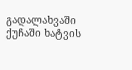გადალახვაში ქუჩაში ხატვის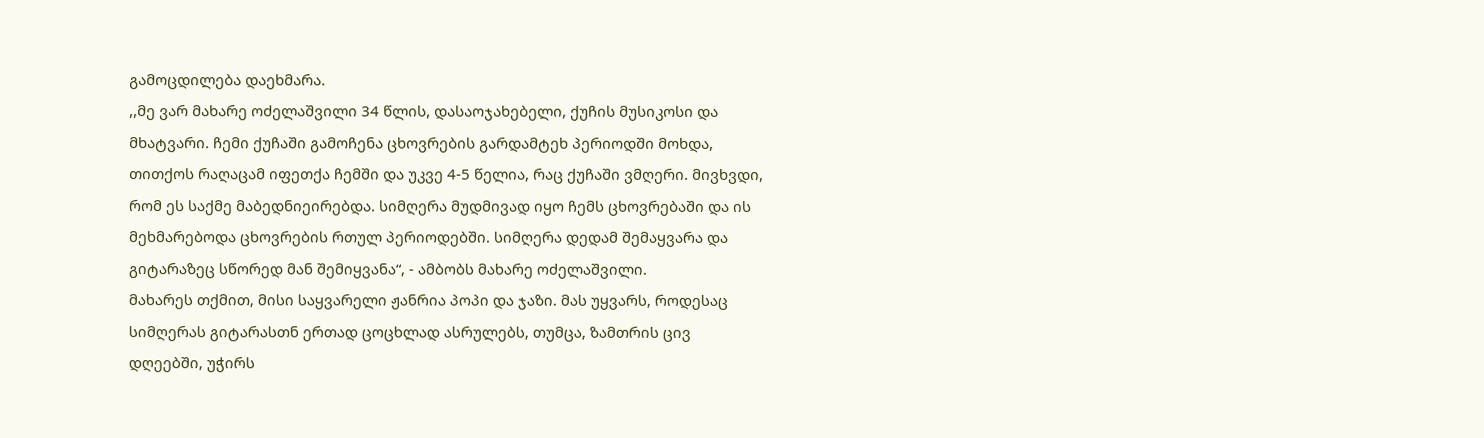გამოცდილება დაეხმარა.
,,მე ვარ მახარე ოძელაშვილი 34 წლის, დასაოჯახებელი, ქუჩის მუსიკოსი და მხატვარი. ჩემი ქუჩაში გამოჩენა ცხოვრების გარდამტეხ პერიოდში მოხდა, თითქოს რაღაცამ იფეთქა ჩემში და უკვე 4-5 წელია, რაც ქუჩაში ვმღერი. მივხვდი, რომ ეს საქმე მაბედნიეირებდა. სიმღერა მუდმივად იყო ჩემს ცხოვრებაში და ის მეხმარებოდა ცხოვრების რთულ პერიოდებში. სიმღერა დედამ შემაყვარა და გიტარაზეც სწორედ მან შემიყვანა“, - ამბობს მახარე ოძელაშვილი.
მახარეს თქმით, მისი საყვარელი ჟანრია პოპი და ჯაზი. მას უყვარს, როდესაც სიმღერას გიტარასთნ ერთად ცოცხლად ასრულებს, თუმცა, ზამთრის ცივ დღეებში, უჭირს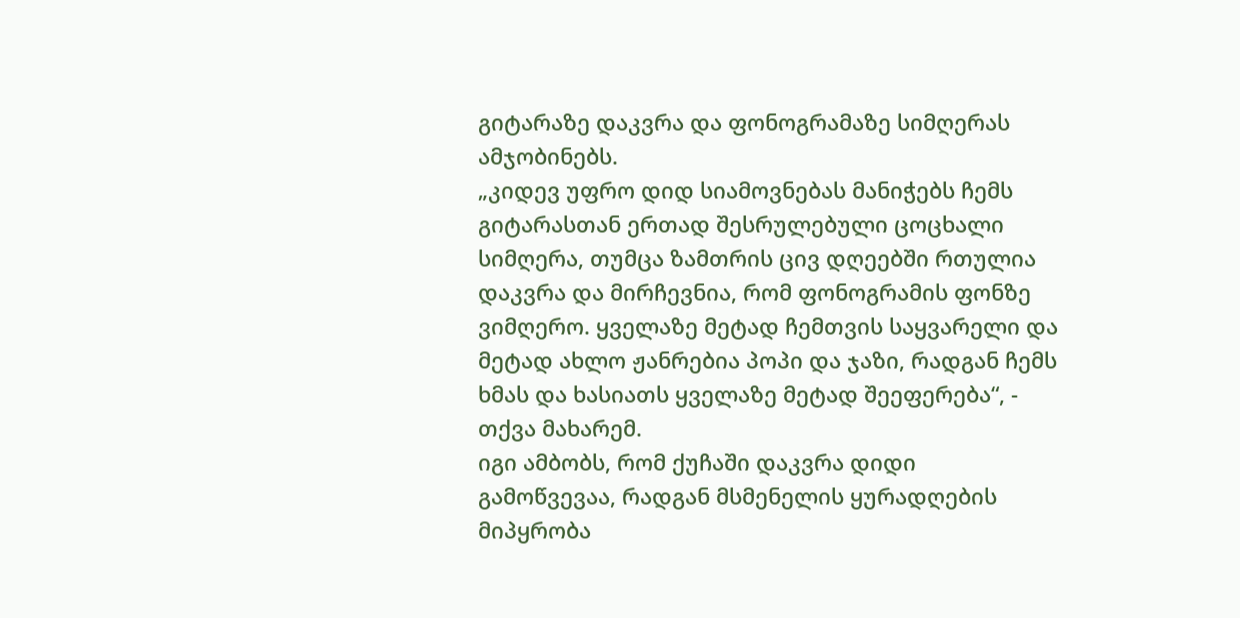გიტარაზე დაკვრა და ფონოგრამაზე სიმღერას ამჯობინებს.
„კიდევ უფრო დიდ სიამოვნებას მანიჭებს ჩემს გიტარასთან ერთად შესრულებული ცოცხალი სიმღერა, თუმცა ზამთრის ცივ დღეებში რთულია დაკვრა და მირჩევნია, რომ ფონოგრამის ფონზე ვიმღერო. ყველაზე მეტად ჩემთვის საყვარელი და მეტად ახლო ჟანრებია პოპი და ჯაზი, რადგან ჩემს ხმას და ხასიათს ყველაზე მეტად შეეფერება“, - თქვა მახარემ.
იგი ამბობს, რომ ქუჩაში დაკვრა დიდი გამოწვევაა, რადგან მსმენელის ყურადღების მიპყრობა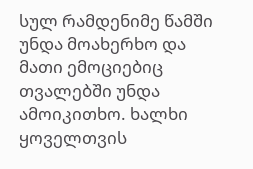სულ რამდენიმე წამში უნდა მოახერხო და მათი ემოციებიც თვალებში უნდა ამოიკითხო. ხალხი ყოველთვის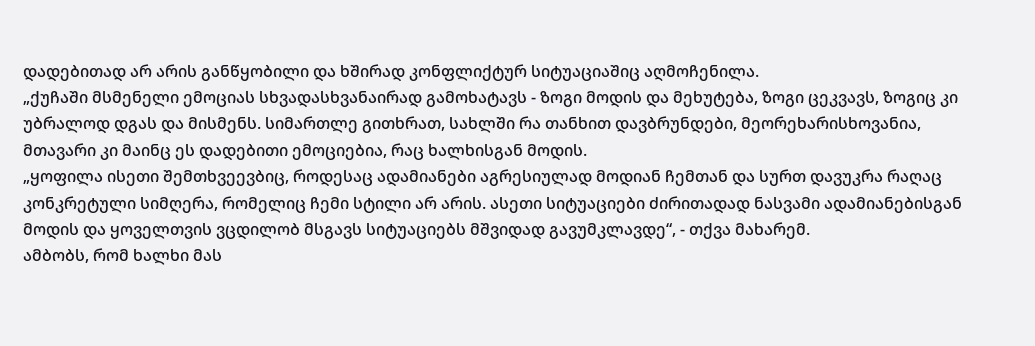დადებითად არ არის განწყობილი და ხშირად კონფლიქტურ სიტუაციაშიც აღმოჩენილა.
„ქუჩაში მსმენელი ემოციას სხვადასხვანაირად გამოხატავს - ზოგი მოდის და მეხუტება, ზოგი ცეკვავს, ზოგიც კი უბრალოდ დგას და მისმენს. სიმართლე გითხრათ, სახლში რა თანხით დავბრუნდები, მეორეხარისხოვანია, მთავარი კი მაინც ეს დადებითი ემოციებია, რაც ხალხისგან მოდის.
„ყოფილა ისეთი შემთხვეევბიც, როდესაც ადამიანები აგრესიულად მოდიან ჩემთან და სურთ დავუკრა რაღაც კონკრეტული სიმღერა, რომელიც ჩემი სტილი არ არის. ასეთი სიტუაციები ძირითადად ნასვამი ადამიანებისგან მოდის და ყოველთვის ვცდილობ მსგავს სიტუაციებს მშვიდად გავუმკლავდე“, - თქვა მახარემ.
ამბობს, რომ ხალხი მას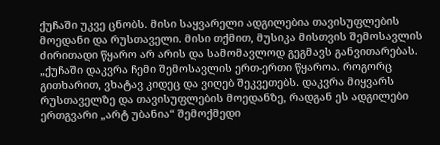ქუჩაში უკვე ცნობს. მისი საყვარელი ადგილებია თავისუფლების მოედანი და რუსთაველი. მისი თქმით, მუსიკა მისთვის შემოსავლის ძირითადი წყარო არ არის და სამომავლოდ გეგმავს განვითარებას.
„ქუჩაში დაკვრა ჩემი შემოსავლის ერთ-ერთი წყაროა. როგორც გითხარით, ვხატავ კიდეც და ვიღებ შეკვეთებს. დაკვრა მიყვარს რუსთაველზე და თავისუფლების მოედანზე, რადგან ეს ადგილები ერთგვარი „არტ უბანია“ შემოქმედი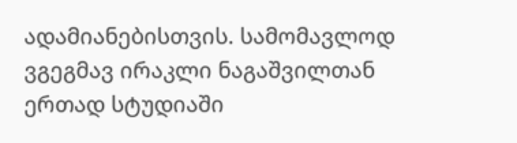ადამიანებისთვის. სამომავლოდ ვგეგმავ ირაკლი ნაგაშვილთან ერთად სტუდიაში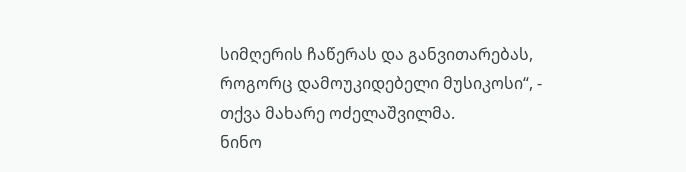სიმღერის ჩაწერას და განვითარებას, როგორც დამოუკიდებელი მუსიკოსი“, - თქვა მახარე ოძელაშვილმა.
ნინო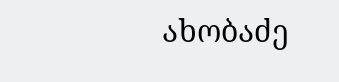ახობაძე